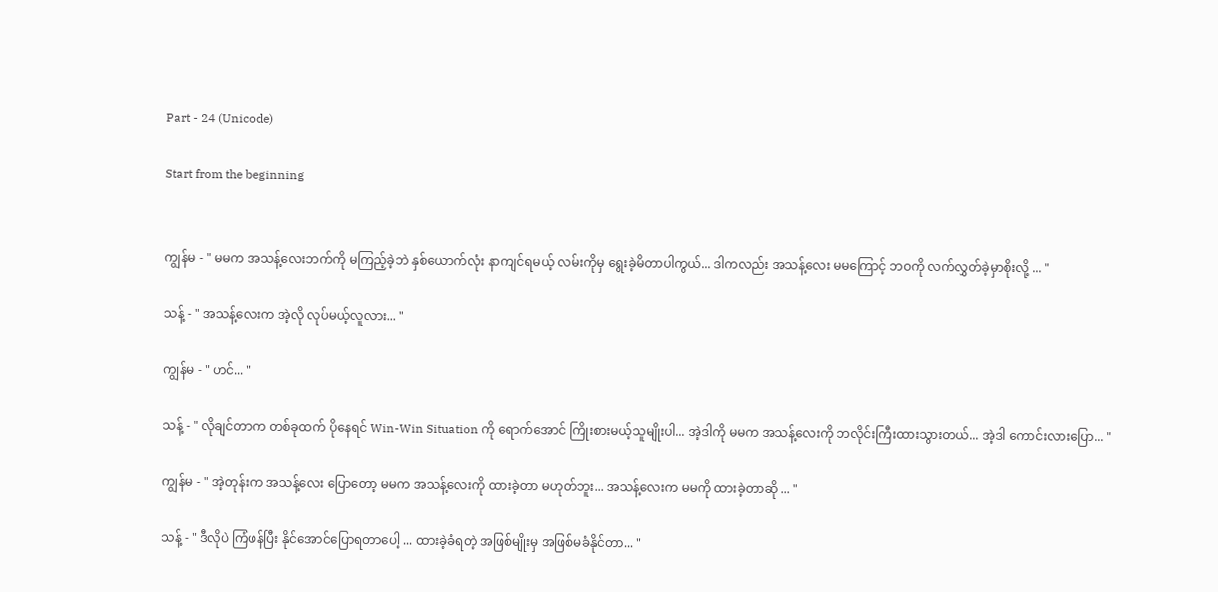Part - 24 (Unicode)

Start from the beginning


ကျွန်မ - " မမက အသန့်လေးဘက်ကို မကြည့်ခဲ့ဘဲ နှစ်ယောက်လုံး နာကျင်ရမယ့် လမ်းကိုမှ ရွေးခဲ့မိတာပါကွယ်... ဒါကလည်း အသန့်လေး မမကြောင့် ဘဝကို လက်လွှတ်ခဲ့မှာစိုးလို့ ... "

သန့် - " အသန့်လေးက အဲ့လို လုပ်မယ့်လူလား... "

ကျွန်မ - " ဟင်... "

သန့် - " လိုချင်တာက တစ်ခုထက် ပိုနေရင် Win-Win Situation ကို ရောက်အောင် ကြိုးစားမယ့်သူမျိုးပါ... အဲ့ဒါကို မမက အသန့်လေးကို ဘလိုင်းကြီးထားသွားတယ်... အဲ့ဒါ ကောင်းလားပြော... "

ကျွန်မ - " အဲ့တုန်းက အသန့်လေး ပြောတော့ မမက အသန့်လေးကို ထားခဲ့တာ မဟုတ်ဘူး... အသန့်လေးက မမကို ထားခဲ့တာဆို ... "

သန့် - " ဒီလိုပဲ ကြံဖန်ပြီး နိုင်အောင်ပြောရတာပေါ့ ... ထားခဲ့ခံရတဲ့ အဖြစ်မျိုးမှ အဖြစ်မခံနိုင်တာ... "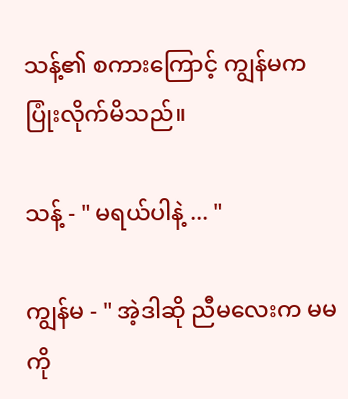သန့်၏ စကားကြောင့် ကျွန်မက ပြုံးလိုက်မိသည်။

သန့် - " မရယ်ပါနဲ့ ... "

ကျွန်မ - " အဲ့ဒါဆို ညီမလေးက မမကို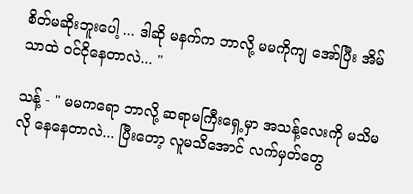စိတ်မဆိုးဘူးပေါ့ ... ဒါဆို မနက်က ဘာလို့ မမကိုကျ အော်ပြီး အိမ်သာထဲ ဝင်ငိုနေတာလဲ... "

သန့် - " မမကရော ဘာလို့ ဆရာမကြီးရှေ့မှာ အသန့်လေးကို မသိမလို နေနေတာလဲ... ပြီးတော့ လူမသိအောင် လက်မှတ်တွေ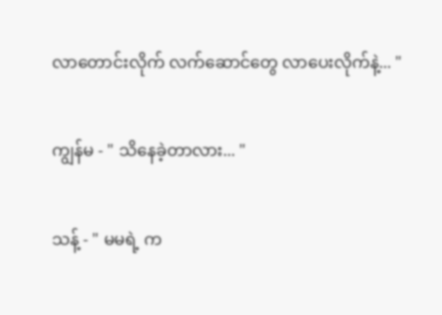လာတောင်းလိုက် လက်ဆောင်တွေ လာပေးလိုက်နဲ့... "

ကျွန်မ - " သိနေခဲ့တာလား... "

သန့် - " မမရဲ့ က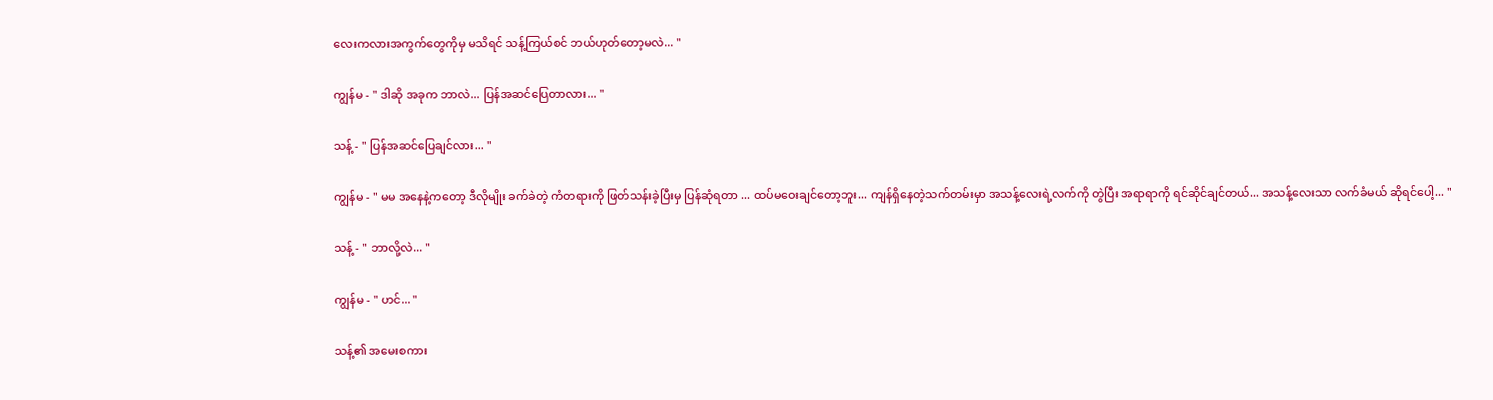လေးကလားအကွက်တွေကိုမှ မသိရင် သန့်ကြယ်စင် ဘယ်ဟုတ်တော့မလဲ... "

ကျွန်မ - " ဒါဆို အခုက ဘာလဲ... ပြန်အဆင်ပြေတာလား... "

သန့် - " ပြန်အဆင်ပြေချင်လား... "

ကျွန်မ - " မမ အနေနဲ့ကတော့ ဒီလိုမျိုး ခက်ခဲတဲ့ ကံတရားကို ဖြတ်သန်းခဲ့ပြီးမှ ပြန်ဆုံရတာ ... ထပ်မဝေးချင်တော့ဘူး... ကျန်ရှိနေတဲ့သက်တမ်းမှာ အသန့်လေးရဲ့လက်ကို တွဲပြီး အရာရာကို ရင်ဆိုင်ချင်တယ်... အသန့်လေးသာ လက်ခံမယ် ဆိုရင်ပေါ့... "

သန့် - " ဘာလို့လဲ... "

ကျွန်မ - " ဟင်... "

သန့်၏ အမေးစကား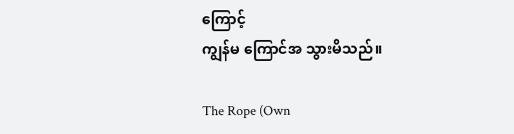ကြောင့်
ကျွန်မ ကြောင်အ သွားမိသည်။

The Rope (Own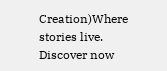Creation)Where stories live. Discover now